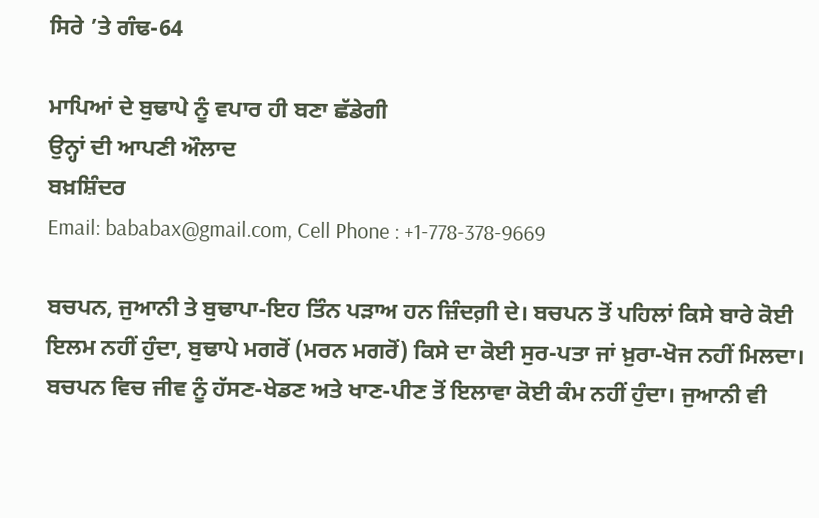ਸਿਰੇ ’ਤੇ ਗੰਢ-64

ਮਾਪਿਆਂ ਦੇ ਬੁਢਾਪੇ ਨੂੰ ਵਪਾਰ ਹੀ ਬਣਾ ਛੱਡੇਗੀ
ਉਨ੍ਹਾਂ ਦੀ ਆਪਣੀ ਔਲਾਦ
ਬਖ਼ਸ਼ਿੰਦਰ
Email: bababax@gmail.com, Cell Phone : +1-778-378-9669

ਬਚਪਨ, ਜੁਆਨੀ ਤੇ ਬੁਢਾਪਾ-ਇਹ ਤਿੰਨ ਪੜਾਅ ਹਨ ਜ਼ਿੰਦਗ਼ੀ ਦੇ। ਬਚਪਨ ਤੋਂ ਪਹਿਲਾਂ ਕਿਸੇ ਬਾਰੇ ਕੋਈ ਇਲਮ ਨਹੀਂ ਹੁੰਦਾ, ਬੁਢਾਪੇ ਮਗਰੋਂ (ਮਰਨ ਮਗਰੋਂ) ਕਿਸੇ ਦਾ ਕੋਈ ਸੁਰ-ਪਤਾ ਜਾਂ ਖ਼ੁਰਾ-ਖੋਜ ਨਹੀਂ ਮਿਲਦਾ। ਬਚਪਨ ਵਿਚ ਜੀਵ ਨੂੰ ਹੱਸਣ-ਖੇਡਣ ਅਤੇ ਖਾਣ-ਪੀਣ ਤੋਂ ਇਲਾਵਾ ਕੋਈ ਕੰਮ ਨਹੀਂ ਹੁੰਦਾ। ਜੁਆਨੀ ਵੀ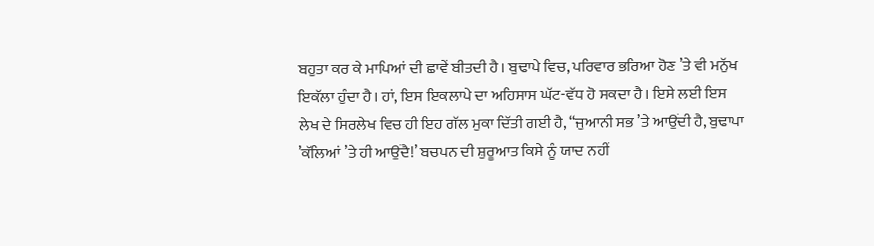ਬਹੁਤਾ ਕਰ ਕੇ ਮਾਪਿਆਂ ਦੀ ਛਾਵੇਂ ਬੀਤਦੀ ਹੈ। ਬੁਢਾਪੇ ਵਿਚ, ਪਰਿਵਾਰ ਭਰਿਆ ਹੋਣ ’ਤੇ ਵੀ ਮਨੁੱਖ ਇਕੱਲਾ ਹੁੰਦਾ ਹੈ। ਹਾਂ, ਇਸ ਇਕਲਾਪੇ ਦਾ ਅਹਿਸਾਸ ਘੱਟ-ਵੱਧ ਹੋ ਸਕਦਾ ਹੈ। ਇਸੇ ਲਈ ਇਸ ਲੇਖ ਦੇ ਸਿਰਲੇਖ ਵਿਚ ਹੀ ਇਹ ਗੱਲ ਮੁਕਾ ਦਿੱਤੀ ਗਈ ਹੈ, “ਜੁਆਨੀ ਸਭ ’ਤੇ ਆਉਂਦੀ ਹੈ, ਬੁਢਾਪਾ ’ਕੱਲਿਆਂ ’ਤੇ ਹੀ ਆਉਂਦੈ!’ ਬਚਪਨ ਦੀ ਸ਼ੁਰੂਆਤ ਕਿਸੇ ਨੂੰ ਯਾਦ ਨਹੀਂ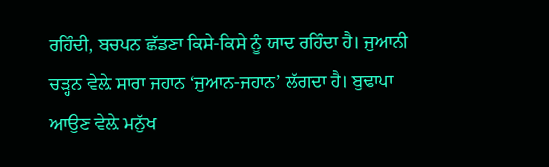ਰਹਿੰਦੀ, ਬਚਪਨ ਛੱਡਣਾ ਕਿਸੇ-ਕਿਸੇ ਨੂੰ ਯਾਦ ਰਹਿੰਦਾ ਹੈ। ਜੁਆਨੀ ਚੜ੍ਹਨ ਵੇਲ਼ੇ ਸਾਰਾ ਜਹਾਨ ‘ਜੁਆਨ-ਜਹਾਨ’ ਲੱਗਦਾ ਹੈ। ਬੁਢਾਪਾ ਆਉਣ ਵੇਲ਼ੇ ਮਨੁੱਖ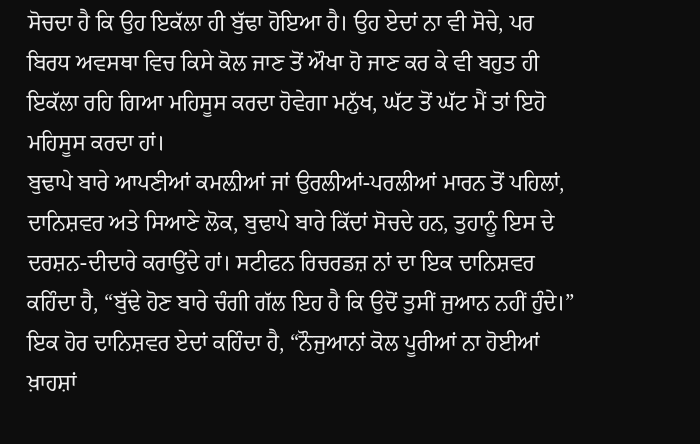ਸੋਚਦਾ ਹੈ ਕਿ ਉਹ ਇਕੱਲਾ ਹੀ ਬੁੱਢਾ ਹੋਇਆ ਹੈ। ਉਹ ਏਦਾਂ ਨਾ ਵੀ ਸੋਚੇ, ਪਰ ਬਿਰਧ ਅਵਸਥਾ ਵਿਚ ਕਿਸੇ ਕੋਲ ਜਾਣ ਤੋਂ ਔਖਾ ਹੋ ਜਾਣ ਕਰ ਕੇ ਵੀ ਬਹੁਤ ਹੀ ਇਕੱਲਾ ਰਹਿ ਗਿਆ ਮਹਿਸੂਸ ਕਰਦਾ ਹੋਵੇਗਾ ਮਨੁੱਖ, ਘੱਟ ਤੋਂ ਘੱਟ ਮੈਂ ਤਾਂ ਇਹੋ ਮਹਿਸੂਸ ਕਰਦਾ ਹਾਂ।
ਬੁਢਾਪੇ ਬਾਰੇ ਆਪਣੀਆਂ ਕਮਲ਼ੀਆਂ ਜਾਂ ਉਰਲੀਆਂ-ਪਰਲੀਆਂ ਮਾਰਨ ਤੋਂ ਪਹਿਲਾਂ, ਦਾਨਿਸ਼ਵਰ ਅਤੇ ਸਿਆਣੇ ਲੋਕ, ਬੁਢਾਪੇ ਬਾਰੇ ਕਿੱਦਾਂ ਸੋਚਦੇ ਹਨ, ਤੁਹਾਨੂੰ ਇਸ ਦੇ ਦਰਸ਼ਨ-ਦੀਦਾਰੇ ਕਰਾਉਂਦੇ ਹਾਂ। ਸਟੀਫਨ ਰਿਚਰਡਜ਼ ਨਾਂ ਦਾ ਇਕ ਦਾਨਿਸ਼ਵਰ ਕਹਿੰਦਾ ਹੈ, “ਬੁੱਢੇ ਹੋਣ ਬਾਰੇ ਚੰਗੀ ਗੱਲ ਇਹ ਹੈ ਕਿ ਉਦੋਂ ਤੁਸੀਂ ਜੁਆਨ ਨਹੀਂ ਹੁੰਦੇ।” ਇਕ ਹੋਰ ਦਾਨਿਸ਼ਵਰ ਏਦਾਂ ਕਹਿੰਦਾ ਹੈ, “ਨੌਜੁਆਨਾਂ ਕੋਲ ਪੂਰੀਆਂ ਨਾ ਹੋਈਆਂ ਖ਼ਾਹਸ਼ਾਂ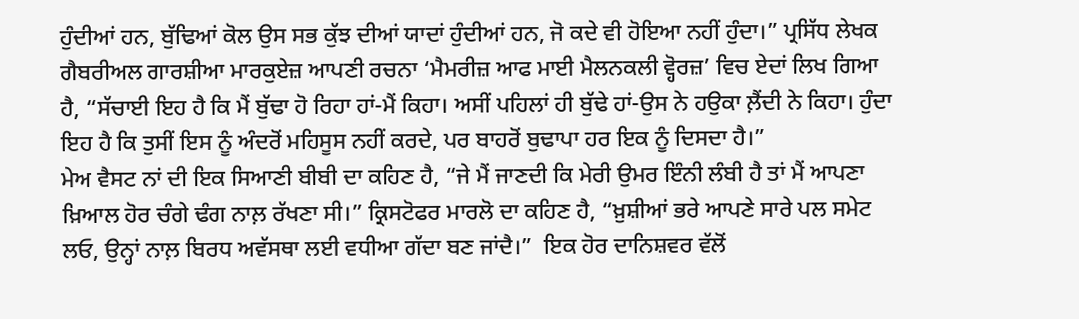ਹੁੰਦੀਆਂ ਹਨ, ਬੁੱਢਿਆਂ ਕੋਲ ਉਸ ਸਭ ਕੁੱਝ ਦੀਆਂ ਯਾਦਾਂ ਹੁੰਦੀਆਂ ਹਨ, ਜੋ ਕਦੇ ਵੀ ਹੋਇਆ ਨਹੀਂ ਹੁੰਦਾ।” ਪ੍ਰਸਿੱਧ ਲੇਖਕ ਗੈਬਰੀਅਲ ਗਾਰਸ਼ੀਆ ਮਾਰਕੁਏਜ਼ ਆਪਣੀ ਰਚਨਾ ‘ਮੈਮਰੀਜ਼ ਆਫ ਮਾਈ ਮੈਲਨਕਲੀ ਵ੍ਹੋਰਜ਼’ ਵਿਚ ਏਦਾਂ ਲਿਖ ਗਿਆ ਹੈ, “ਸੱਚਾਈ ਇਹ ਹੈ ਕਿ ਮੈਂ ਬੁੱਢਾ ਹੋ ਰਿਹਾ ਹਾਂ-ਮੈਂ ਕਿਹਾ। ਅਸੀਂ ਪਹਿਲਾਂ ਹੀ ਬੁੱਢੇ ਹਾਂ-ਉਸ ਨੇ ਹਉਕਾ ਲ਼ੈਂਦੀ ਨੇ ਕਿਹਾ। ਹੁੰਦਾ ਇਹ ਹੈ ਕਿ ਤੁਸੀਂ ਇਸ ਨੂੰ ਅੰਦਰੋਂ ਮਹਿਸੂਸ ਨਹੀਂ ਕਰਦੇ, ਪਰ ਬਾਹਰੋਂ ਬੁਢਾਪਾ ਹਰ ਇਕ ਨੂੰ ਦਿਸਦਾ ਹੈ।”
ਮੇਅ ਵੈਸਟ ਨਾਂ ਦੀ ਇਕ ਸਿਆਣੀ ਬੀਬੀ ਦਾ ਕਹਿਣ ਹੈ, “ਜੇ ਮੈਂ ਜਾਣਦੀ ਕਿ ਮੇਰੀ ਉਮਰ ਇੰਨੀ ਲੰਬੀ ਹੈ ਤਾਂ ਮੈਂ ਆਪਣਾ ਖ਼ਿਆਲ ਹੋਰ ਚੰਗੇ ਢੰਗ ਨਾਲ਼ ਰੱਖਣਾ ਸੀ।” ਕ੍ਰਿਸਟੋਫਰ ਮਾਰਲੋ ਦਾ ਕਹਿਣ ਹੈ, “ਖ਼ੁਸ਼ੀਆਂ ਭਰੇ ਆਪਣੇ ਸਾਰੇ ਪਲ ਸਮੇਟ ਲਓ, ਉਨ੍ਹਾਂ ਨਾਲ਼ ਬਿਰਧ ਅਵੱਸਥਾ ਲਈ ਵਧੀਆ ਗੱਦਾ ਬਣ ਜਾਂਦੈ।”  ਇਕ ਹੋਰ ਦਾਨਿਸ਼ਵਰ ਵੱਲੋਂ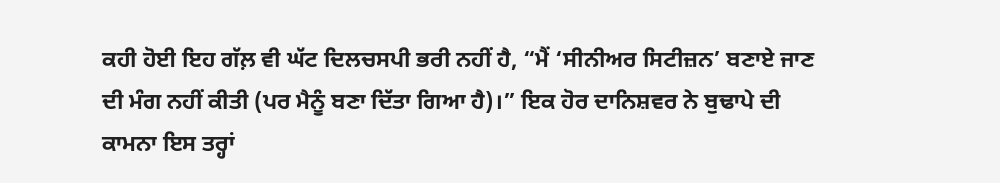ਕਹੀ ਹੋਈ ਇਹ ਗੱਲ਼ ਵੀ ਘੱਟ ਦਿਲਚਸਪੀ ਭਰੀ ਨਹੀਂ ਹੈ, “ਮੈਂ ‘ਸੀਨੀਅਰ ਸਿਟੀਜ਼ਨ’ ਬਣਾਏ ਜਾਣ ਦੀ ਮੰਗ ਨਹੀਂ ਕੀਤੀ (ਪਰ ਮੈਨੂੰ ਬਣਾ ਦਿੱਤਾ ਗਿਆ ਹੈ)।” ਇਕ ਹੋਰ ਦਾਨਿਸ਼ਵਰ ਨੇ ਬੁਢਾਪੇ ਦੀ ਕਾਮਨਾ ਇਸ ਤਰ੍ਹਾਂ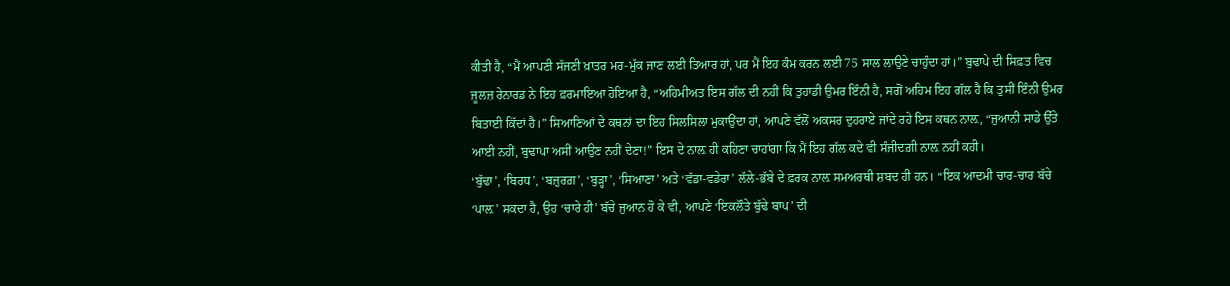ਕੀਤੀ ਹੈ, “ਮੈਂ ਆਪਣੀ ਸੱਜਣੀ ਖ਼ਾਤਰ ਮਰ-ਮੁੱਕ ਜਾਣ ਲਈ ਤਿਆਰ ਹਾਂ, ਪਰ ਮੈਂ ਇਹ ਕੰਮ ਕਰਨ ਲਈ 75 ਸਾਲ ਲਾਉਣੇ ਚਾਹੁੰਦਾ ਹਾਂ।” ਬੁਢਾਪੇ ਦੀ ਸਿਫ਼ਤ ਵਿਚ ਜੂਲਜ਼ ਰੇਨਾਰਡ ਨੇ ਇਹ ਫ਼ਰਮਾਇਆ ਹੋਇਆ ਹੈ, “ਅਹਿਮੀਅਤ ਇਸ ਗੱਲ ਦੀ ਨਹੀਂ ਕਿ ਤੁਹਾਡੀ ਉਮਰ ਇੰਨੀ ਹੈ, ਸਗੋਂ ਅਹਿਮ ਇਹ ਗੱਲ ਹੈ ਕਿ ਤੁਸੀਂ ਇੰਨੀ ਉਮਰ ਬਿਤਾਈ ਕਿੱਦਾਂ ਹੈ।” ਸਿਆਣਿਆਂ ਦੇ ਕਥਨਾਂ ਦਾ ਇਹ ਸਿਲਸਿਲਾ ਮੁਕਾਉਂਦਾ ਹਾਂ, ਆਪਣੇ ਵੱਲੋਂ ਅਕਸਰ ਦੁਹਰਾਏ ਜਾਂਦੇ ਰਹੇ ਇਸ ਕਥਨ ਨਾਲ਼, “ਜੁਆਨੀ ਸਾਡੇ ਉੱਤੇ ਆਈ ਨਹੀਂ, ਬੁਢਾਪਾ ਅਸੀਂ ਆਉਣ ਨਹੀਂ ਦੇਣਾ!” ਇਸ ਦੇ ਨਾਲ਼ ਹੀ ਕਹਿਣਾ ਚਾਹਾਂਗਾ ਕਿ ਮੈਂ ਇਹ ਗੱਲ ਕਦੇ ਵੀ ਸੰਜੀਦਗ਼ੀ ਨਾਲ਼ ਨਹੀਂ ਕਹੀ।
‘ਬੁੱਢਾ’, ‘ਬਿਰਧ’, ‘ਬਜ਼ੁਰਗ਼’, ‘ਬੁੜ੍ਹਾ’, ‘ਸਿਆਣਾ’ ਅਤੇ ‘ਵੱਡਾ-ਵਡੇਰਾ’ ਲੱਲੇ-ਭੱਬੇ ਦੇ ਫ਼ਰਕ ਨਾਲ਼ ਸਮਅਰਥੀ ਸ਼ਬਦ ਹੀ ਹਨ। “ਇਕ ਆਦਮੀ ਚਾਰ-ਚਾਰ ਬੱਚੇ ‘ਪਾਲ਼’ ਸਕਦਾ ਹੈ, ਉਹ ‘ਚਾਰੇ ਹੀ’ ਬੱਚੇ ਜੁਆਨ ਹੋ ਕੇ ਵੀ, ਆਪਣੇ ‘ਇਕਲੌਤੇ ਬੁੱਢੇ ਬਾਪ’ ਦੀ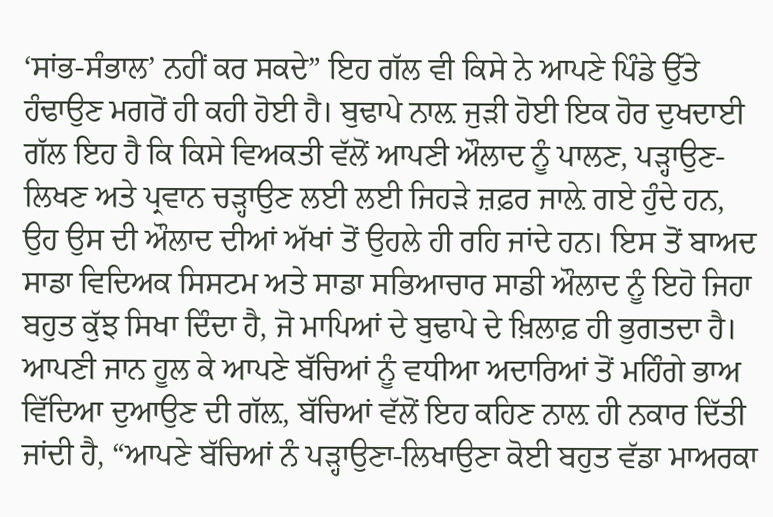‘ਸਾਂਭ-ਸੰਭਾਲ’ ਨਹੀਂ ਕਰ ਸਕਦੇ” ਇਹ ਗੱਲ ਵੀ ਕਿਸੇ ਨੇ ਆਪਣੇ ਪਿੰਡੇ ਉੱਤੇ ਹੰਢਾਉਣ ਮਗਰੋਂ ਹੀ ਕਹੀ ਹੋਈ ਹੈ। ਬੁਢਾਪੇ ਨਾਲ਼ ਜੁੜੀ ਹੋਈ ਇਕ ਹੋਰ ਦੁਖਦਾਈ ਗੱਲ ਇਹ ਹੈ ਕਿ ਕਿਸੇ ਵਿਅਕਤੀ ਵੱਲੋਂ ਆਪਣੀ ਔਲਾਦ ਨੂੰ ਪਾਲਣ, ਪੜ੍ਹਾਉਣ-ਲਿਖਣ ਅਤੇ ਪ੍ਰਵਾਨ ਚੜ੍ਹਾਉਣ ਲਈ ਲਈ ਜਿਹੜੇ ਜ਼ਫ਼ਰ ਜਾਲ਼ੇ ਗਏ ਹੁੰਦੇ ਹਨ, ਉਹ ਉਸ ਦੀ ਔਲਾਦ ਦੀਆਂ ਅੱਖਾਂ ਤੋਂ ਉਹਲੇ ਹੀ ਰਹਿ ਜਾਂਦੇ ਹਨ। ਇਸ ਤੋਂ ਬਾਅਦ ਸਾਡਾ ਵਿਦਿਅਕ ਸਿਸਟਮ ਅਤੇ ਸਾਡਾ ਸਭਿਆਚਾਰ ਸਾਡੀ ਔਲਾਦ ਨੂੰ ਇਹੋ ਜਿਹਾ ਬਹੁਤ ਕੁੱਝ ਸਿਖਾ ਦਿੰਦਾ ਹੈ, ਜੋ ਮਾਪਿਆਂ ਦੇ ਬੁਢਾਪੇ ਦੇ ਖ਼ਿਲਾਫ਼ ਹੀ ਭੁਗਤਦਾ ਹੈ।
ਆਪਣੀ ਜਾਨ ਹੂਲ ਕੇ ਆਪਣੇ ਬੱਚਿਆਂ ਨੂੰ ਵਧੀਆ ਅਦਾਰਿਆਂ ਤੋਂ ਮਹਿੰਗੇ ਭਾਅ ਵਿੱਦਿਆ ਦੁਆਉਣ ਦੀ ਗੱਲ਼, ਬੱਚਿਆਂ ਵੱਲੋਂ ਇਹ ਕਹਿਣ ਨਾਲ਼ ਹੀ ਨਕਾਰ ਦਿੱਤੀ ਜਾਂਦੀ ਹੈ, “ਆਪਣੇ ਬੱਚਿਆਂ ਨੰ ਪੜ੍ਹਾਉਣਾ-ਲਿਖਾਉਣਾ ਕੋਈ ਬਹੁਤ ਵੱਡਾ ਮਾਅਰਕਾ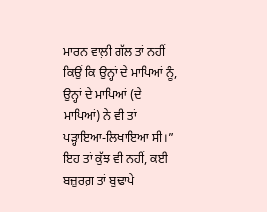ਮਾਰਨ ਵਾਲ਼ੀ ਗੱਲ ਤਾਂ ਨਹੀਂ ਕਿਉਂ ਕਿ ਉਨ੍ਹਾਂ ਦੇ ਮਾਪਿਆਂ ਨੂੰ, ਉਨ੍ਹਾਂ ਦੇ ਮਾਪਿਆਂ (ਦੇ ਮਾਪਿਆਂ) ਨੇ ਵੀ ਤਾਂ ਪੜ੍ਹਾਇਆ-ਲਿਖਾਇਆ ਸੀ।”  ਇਹ ਤਾਂ ਕੁੱਝ ਵੀ ਨਹੀਂ, ਕਈ ਬਜ਼ੁਰਗ਼ ਤਾਂ ਬੁਢਾਪੇ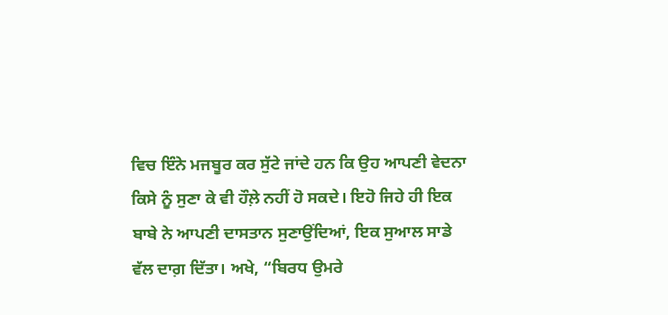ਵਿਚ ਇੰਨੇ ਮਜਬੂਰ ਕਰ ਸੁੱਟੇ ਜਾਂਦੇ ਹਨ ਕਿ ਉਹ ਆਪਣੀ ਵੇਦਨਾ ਕਿਸੇ ਨੂੰ ਸੁਣਾ ਕੇ ਵੀ ਹੌਲ਼ੇ ਨਹੀਂ ਹੋ ਸਕਦੇ। ਇਹੋ ਜਿਹੇ ਹੀ ਇਕ ਬਾਬੇ ਨੇ ਆਪਣੀ ਦਾਸਤਾਨ ਸੁਣਾਉਂਦਿਆਂ, ਇਕ ਸੁਆਲ ਸਾਡੇ ਵੱਲ ਦਾਗ਼ ਦਿੱਤਾ। ਅਖੇ, “ਬਿਰਧ ਉਮਰੇ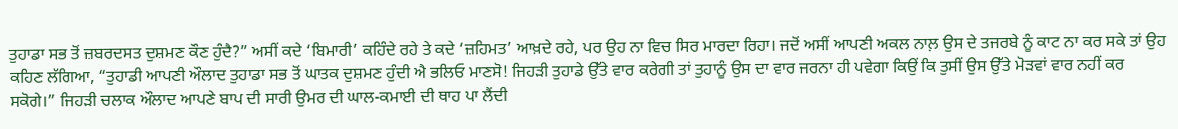ਤੁਹਾਡਾ ਸਭ ਤੋਂ ਜ਼ਬਰਦਸਤ ਦੁਸ਼ਮਣ ਕੌਣ ਹੁੰਦੈ?” ਅਸੀਂ ਕਦੇ ‘ਬਿਮਾਰੀ’ ਕਹਿੰਦੇ ਰਹੇ ਤੇ ਕਦੇ ‘ਜ਼ਹਿਮਤ’ ਆਖ਼ਦੇ ਰਹੇ, ਪਰ ਉਹ ਨਾ ਵਿਚ ਸਿਰ ਮਾਰਦਾ ਰਿਹਾ। ਜਦੋਂ ਅਸੀਂ ਆਪਣੀ ਅਕਲ ਨਾਲ਼ ਉਸ ਦੇ ਤਜਰਬੇ ਨੂੰ ਕਾਟ ਨਾ ਕਰ ਸਕੇ ਤਾਂ ਉਹ ਕਹਿਣ ਲੱਗਿਆ, “ਤੁਹਾਡੀ ਆਪਣੀ ਔਲਾਦ ਤੁਹਾਡਾ ਸਭ ਤੋਂ ਘਾਤਕ ਦੁਸ਼ਮਣ ਹੁੰਦੀ ਐ ਭਲਿਓ ਮਾਣਸੋ! ਜਿਹੜੀ ਤੁਹਾਡੇ ਉੱਤੇ ਵਾਰ ਕਰੇਗੀ ਤਾਂ ਤੁਹਾਨੂੰ ਉਸ ਦਾ ਵਾਰ ਜਰਨਾ ਹੀ ਪਵੇਗਾ ਕਿਉਂ ਕਿ ਤੁਸੀਂ ਉਸ ਉੱਤੇ ਮੋੜਵਾਂ ਵਾਰ ਨਹੀਂ ਕਰ ਸਕੋਗੇ।” ਜਿਹੜੀ ਚਲਾਕ ਔਲਾਦ ਆਪਣੇ ਬਾਪ ਦੀ ਸਾਰੀ ਉਮਰ ਦੀ ਘਾਲ-ਕਮਾਈ ਦੀ ਥਾਹ ਪਾ ਲੈਂਦੀ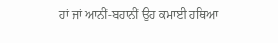ਹਾਂ ਜਾਂ ਆਨੀਂ-ਬਹਾਨੀਂ ਉਹ ਕਮਾਈ ਹਥਿਆ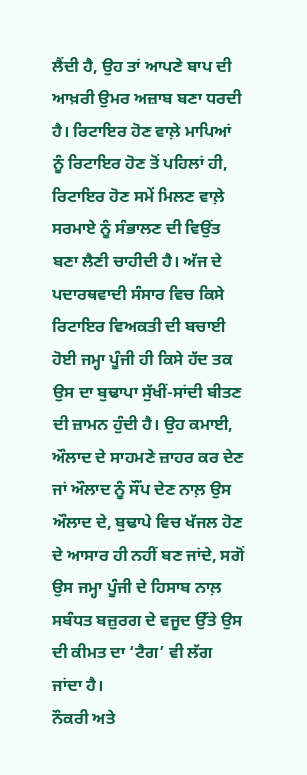ਲੈਂਦੀ ਹੈ, ਉਹ ਤਾਂ ਆਪਣੇ ਬਾਪ ਦੀ ਆਖ਼ਰੀ ਉਮਰ ਅਜ਼ਾਬ ਬਣਾ ਧਰਦੀ ਹੈ। ਰਿਟਾਇਰ ਹੋਣ ਵਾਲ਼ੇ ਮਾਪਿਆਂ ਨੂੰ ਰਿਟਾਇਰ ਹੋਣ ਤੋਂ ਪਹਿਲਾਂ ਹੀ, ਰਿਟਾਇਰ ਹੋਣ ਸਮੇਂ ਮਿਲਣ ਵਾਲ਼ੇ ਸਰਮਾਏ ਨੂੰ ਸੰਭਾਲਣ ਦੀ ਵਿਉਂਤ ਬਣਾ ਲੈਣੀ ਚਾਹੀਦੀ ਹੈ। ਅੱਜ ਦੇ ਪਦਾਰਥਵਾਦੀ ਸੰਸਾਰ ਵਿਚ ਕਿਸੇ ਰਿਟਾਇਰ ਵਿਅਕਤੀ ਦੀ ਬਚਾਈ ਹੋਈ ਜਮ੍ਹਾ ਪੂੰਜੀ ਹੀ ਕਿਸੇ ਹੱਦ ਤਕ ਉਸ ਦਾ ਬੁਢਾਪਾ ਸੁੱਖੀਂ-ਸਾਂਦੀ ਬੀਤਣ ਦੀ ਜ਼ਾਮਨ ਹੁੰਦੀ ਹੈ। ਉਹ ਕਮਾਈ, ਔਲਾਦ ਦੇ ਸਾਹਮਣੇ ਜ਼ਾਹਰ ਕਰ ਦੇਣ ਜਾਂ ਔਲਾਦ ਨੂੰ ਸੌਂਪ ਦੇਣ ਨਾਲ਼ ਉਸ ਔਲਾਦ ਦੇ, ਬੁਢਾਪੇ ਵਿਚ ਖੱਜਲ ਹੋਣ ਦੇ ਆਸਾਰ ਹੀ ਨਹੀਂ ਬਣ ਜਾਂਦੇ, ਸਗੋਂ ਉਸ ਜਮ੍ਹਾ ਪੂੰਜੀ ਦੇ ਹਿਸਾਬ ਨਾਲ਼ ਸਬੰਧਤ ਬਜ਼ੁਰਗ ਦੇ ਵਜੂਦ ਉੱਤੇ ਉਸ ਦੀ ਕੀਮਤ ਦਾ ‘ਟੈਗ’ ਵੀ ਲੱਗ ਜਾਂਦਾ ਹੈ।
ਨੌਕਰੀ ਅਤੇ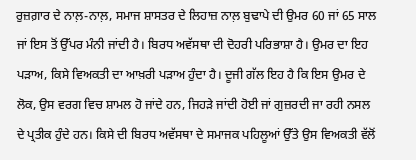ਰੁਜ਼ਗ਼ਾਰ ਦੇ ਨਾਲ਼-ਨਾਲ਼, ਸਮਾਜ ਸ਼ਾਸਤਰ ਦੇ ਲਿਹਾਜ਼ ਨਾਲ਼ ਬੁਢਾਪੇ ਦੀ ਉਮਰ 60 ਜਾਂ 65 ਸਾਲ ਜਾਂ ਇਸ ਤੋਂ ਉੱਪਰ ਮੰਨੀ ਜਾਂਦੀ ਹੈ। ਬਿਰਧ ਅਵੱਸਥਾ ਦੀ ਦੋਹਰੀ ਪਰਿਭਾਸ਼ਾ ਹੈ। ਉਮਰ ਦਾ ਇਹ ਪੜਾਅ, ਕਿਸੇ ਵਿਅਕਤੀ ਦਾ ਆਖ਼ਰੀ ਪੜਾਅ ਹੁੰਦਾ ਹੈ। ਦੂਜੀ ਗੱਲ ਇਹ ਹੈ ਕਿ ਇਸ ਉਮਰ ਦੇ ਲੋਕ, ਉਸ ਵਰਗ ਵਿਚ ਸ਼ਾਮਲ ਹੋ ਜਾਂਦੇ ਹਨ, ਜਿਹੜੇ ਜਾਂਦੀ ਹੋਈ ਜਾਂ ਗੁਜ਼ਰਦੀ ਜਾ ਰਹੀ ਨਸਲ ਦੇ ਪ੍ਰਤੀਕ ਹੁੰਦੇ ਹਨ। ਕਿਸੇ ਦੀ ਬਿਰਧ ਅਵੱਸਥਾ ਦੇ ਸਮਾਜਕ ਪਹਿਲੂਆਂ ਉੱਤੇ ਉਸ ਵਿਅਕਤੀ ਵੱਲੋਂ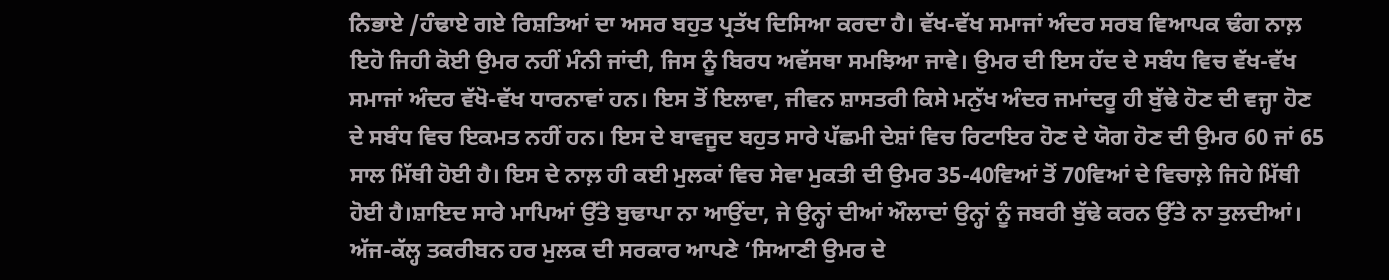ਨਿਭਾਏ /ਹੰਢਾਏ ਗਏ ਰਿਸ਼ਤਿਆਂ ਦਾ ਅਸਰ ਬਹੁਤ ਪ੍ਰਤੱਖ ਦਿਸਿਆ ਕਰਦਾ ਹੈ। ਵੱਖ-ਵੱਖ ਸਮਾਜਾਂ ਅੰਦਰ ਸਰਬ ਵਿਆਪਕ ਢੰਗ ਨਾਲ਼ ਇਹੋ ਜਿਹੀ ਕੋਈ ਉਮਰ ਨਹੀਂ ਮੰਨੀ ਜਾਂਦੀ, ਜਿਸ ਨੂੰ ਬਿਰਧ ਅਵੱਸਥਾ ਸਮਝਿਆ ਜਾਵੇ। ਉਮਰ ਦੀ ਇਸ ਹੱਦ ਦੇ ਸਬੰਧ ਵਿਚ ਵੱਖ-ਵੱਖ ਸਮਾਜਾਂ ਅੰਦਰ ਵੱਖੋ-ਵੱਖ ਧਾਰਨਾਵਾਂ ਹਨ। ਇਸ ਤੋਂ ਇਲਾਵਾ, ਜੀਵਨ ਸ਼ਾਸਤਰੀ ਕਿਸੇ ਮਨੁੱਖ ਅੰਦਰ ਜਮਾਂਦਰੂ ਹੀ ਬੁੱਢੇ ਹੋਣ ਦੀ ਵਜ੍ਹਾ ਹੋਣ ਦੇ ਸਬੰਧ ਵਿਚ ਇਕਮਤ ਨਹੀਂ ਹਨ। ਇਸ ਦੇ ਬਾਵਜੂਦ ਬਹੁਤ ਸਾਰੇ ਪੱਛਮੀ ਦੇਸ਼ਾਂ ਵਿਚ ਰਿਟਾਇਰ ਹੋਣ ਦੇ ਯੋਗ ਹੋਣ ਦੀ ਉਮਰ 60 ਜਾਂ 65 ਸਾਲ ਮਿੱਥੀ ਹੋਈ ਹੈ। ਇਸ ਦੇ ਨਾਲ਼ ਹੀ ਕਈ ਮੁਲਕਾਂ ਵਿਚ ਸੇਵਾ ਮੁਕਤੀ ਦੀ ਉਮਰ 35-40ਵਿਆਂ ਤੋਂ 70ਵਿਆਂ ਦੇ ਵਿਚਾਲ਼ੇ ਜਿਹੇ ਮਿੱਥੀ ਹੋਈ ਹੈ।ਸ਼ਾਇਦ ਸਾਰੇ ਮਾਪਿਆਂ ਉੱਤੇ ਬੁਢਾਪਾ ਨਾ ਆਉਂਦਾ, ਜੇ ਉਨ੍ਹਾਂ ਦੀਆਂ ਔਲਾਦਾਂ ਉਨ੍ਹਾਂ ਨੂੰ ਜਬਰੀ ਬੁੱਢੇ ਕਰਨ ਉੱਤੇ ਨਾ ਤੁਲਦੀਆਂ। ਅੱਜ-ਕੱਲ੍ਹ ਤਕਰੀਬਨ ਹਰ ਮੁਲਕ ਦੀ ਸਰਕਾਰ ਆਪਣੇ ‘ਸਿਆਣੀ ਉਮਰ ਦੇ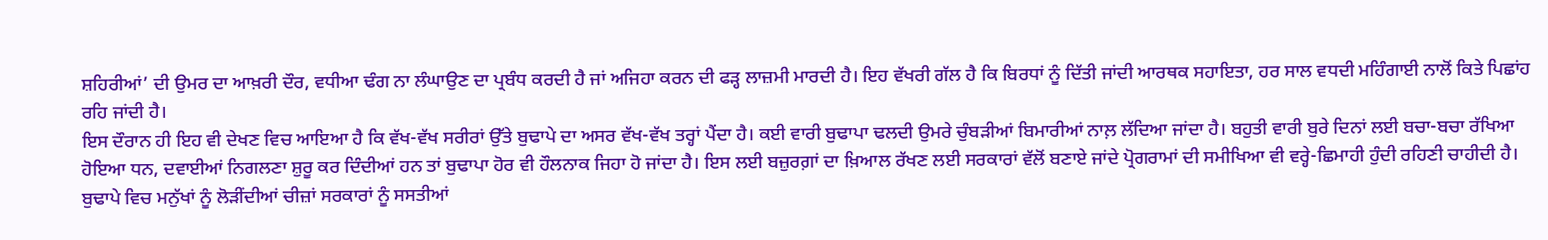ਸ਼ਹਿਰੀਆਂ’ ਦੀ ਉਮਰ ਦਾ ਆਖ਼ਰੀ ਦੌਰ, ਵਧੀਆ ਢੰਗ ਨਾ ਲੰਘਾਉਣ ਦਾ ਪ੍ਰਬੰਧ ਕਰਦੀ ਹੈ ਜਾਂ ਅਜਿਹਾ ਕਰਨ ਦੀ ਫੜ੍ਹ ਲਾਜ਼ਮੀ ਮਾਰਦੀ ਹੈ। ਇਹ ਵੱਖਰੀ ਗੱਲ ਹੈ ਕਿ ਬਿਰਧਾਂ ਨੂੰ ਦਿੱਤੀ ਜਾਂਦੀ ਆਰਥਕ ਸਹਾਇਤਾ, ਹਰ ਸਾਲ ਵਧਦੀ ਮਹਿੰਗਾਈ ਨਾਲੋਂ ਕਿਤੇ ਪਿਛਾਂਹ ਰਹਿ ਜਾਂਦੀ ਹੈ।
ਇਸ ਦੌਰਾਨ ਹੀ ਇਹ ਵੀ ਦੇਖਣ ਵਿਚ ਆਇਆ ਹੈ ਕਿ ਵੱਖ-ਵੱਖ ਸਰੀਰਾਂ ਉੱਤੇ ਬੁਢਾਪੇ ਦਾ ਅਸਰ ਵੱਖ-ਵੱਖ ਤਰ੍ਹਾਂ ਪੈਂਦਾ ਹੈ। ਕਈ ਵਾਰੀ ਬੁਢਾਪਾ ਢਲਦੀ ਉਮਰੇ ਚੁੰਬੜੀਆਂ ਬਿਮਾਰੀਆਂ ਨਾਲ਼ ਲੱਦਿਆ ਜਾਂਦਾ ਹੈ। ਬਹੁਤੀ ਵਾਰੀ ਬੁਰੇ ਦਿਨਾਂ ਲਈ ਬਚਾ-ਬਚਾ ਰੱਖਿਆ ਹੋਇਆ ਧਨ, ਦਵਾਈਆਂ ਨਿਗਲਣਾ ਸ਼ੁਰੂ ਕਰ ਦਿੰਦੀਆਂ ਹਨ ਤਾਂ ਬੁਢਾਪਾ ਹੋਰ ਵੀ ਹੌਲਨਾਕ ਜਿਹਾ ਹੋ ਜਾਂਦਾ ਹੈ। ਇਸ ਲਈ ਬਜ਼ੁਰਗ਼ਾਂ ਦਾ ਖ਼ਿਆਲ ਰੱਖਣ ਲਈ ਸਰਕਾਰਾਂ ਵੱਲੋਂ ਬਣਾਏ ਜਾਂਦੇ ਪ੍ਰੋਗਰਾਮਾਂ ਦੀ ਸਮੀਖਿਆ ਵੀ ਵਰ੍ਹੇ-ਛਿਮਾਹੀ ਹੁੰਦੀ ਰਹਿਣੀ ਚਾਹੀਦੀ ਹੈ। ਬੁਢਾਪੇ ਵਿਚ ਮਨੁੱਖਾਂ ਨੂੰ ਲੋੜੀਂਦੀਆਂ ਚੀਜ਼ਾਂ ਸਰਕਾਰਾਂ ਨੂੰ ਸਸਤੀਆਂ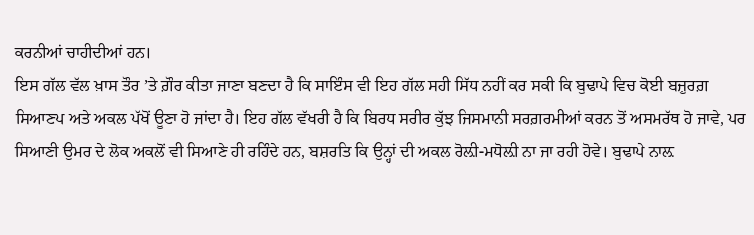ਕਰਨੀਆਂ ਚਾਹੀਦੀਆਂ ਹਨ।
ਇਸ ਗੱਲ ਵੱਲ ਖ਼ਾਸ ਤੌਰ ’ਤੇ ਗ਼ੌਰ ਕੀਤਾ ਜਾਣਾ ਬਣਦਾ ਹੈ ਕਿ ਸਾਇੰਸ ਵੀ ਇਹ ਗੱਲ ਸਹੀ ਸਿੱਧ ਨਹੀਂ ਕਰ ਸਕੀ ਕਿ ਬੁਢਾਪੇ ਵਿਚ ਕੋਈ ਬਜ਼ੁਰਗ਼ ਸਿਆਣਪ ਅਤੇ ਅਕਲ ਪੱਖੋਂ ਊਣਾ ਹੋ ਜਾਂਦਾ ਹੈ। ਇਹ ਗੱਲ ਵੱਖਰੀ ਹੈ ਕਿ ਬਿਰਧ ਸਰੀਰ ਕੁੱਝ ਜਿਸਮਾਨੀ ਸਰਗ਼ਰਮੀਆਂ ਕਰਨ ਤੋਂ ਅਸਮਰੱਥ ਹੋ ਜਾਵੇ, ਪਰ ਸਿਆਣੀ ਉਮਰ ਦੇ ਲੋਕ ਅਕਲੋਂ ਵੀ ਸਿਆਣੇ ਹੀ ਰਹਿੰਦੇ ਹਨ, ਬਸ਼ਰਤਿ ਕਿ ਉਨ੍ਹਾਂ ਦੀ ਅਕਲ ਰੋਲ਼ੀ-ਮਧੋਲ਼ੀ ਨਾ ਜਾ ਰਹੀ ਹੋਵੇ। ਬੁਢਾਪੇ ਨਾਲ਼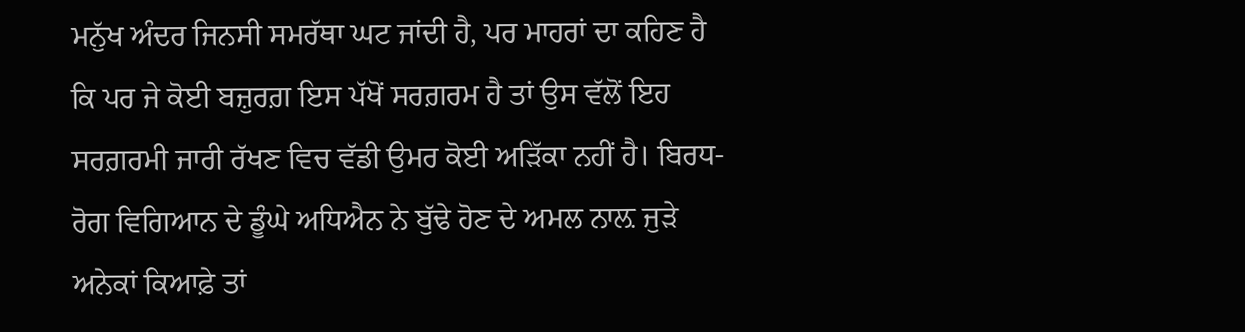ਮਨੁੱਖ ਅੰਦਰ ਜਿਨਸੀ ਸਮਰੱਥਾ ਘਟ ਜਾਂਦੀ ਹੈ, ਪਰ ਮਾਹਰਾਂ ਦਾ ਕਹਿਣ ਹੈ ਕਿ ਪਰ ਜੇ ਕੋਈ ਬਜ਼ੁਰਗ਼ ਇਸ ਪੱਖੋਂ ਸਰਗ਼ਰਮ ਹੈ ਤਾਂ ਉਸ ਵੱਲੋਂ ਇਹ ਸਰਗ਼ਰਮੀ ਜਾਰੀ ਰੱਖਣ ਵਿਚ ਵੱਡੀ ਉਮਰ ਕੋਈ ਅੜਿੱਕਾ ਨਹੀਂ ਹੈ। ਬਿਰਧ-ਰੋਗ ਵਿਗਿਆਨ ਦੇ ਡੂੰਘੇ ਅਧਿਐਨ ਨੇ ਬੁੱਢੇ ਹੋਣ ਦੇ ਅਮਲ ਨਾਲ਼ ਜੁੜੇ ਅਨੇਕਾਂ ਕਿਆਫ਼ੇ ਤਾਂ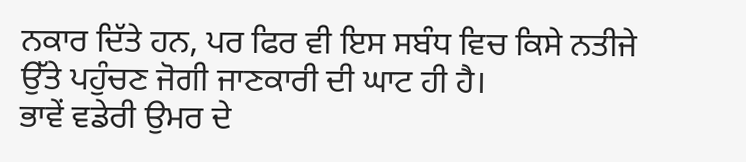ਨਕਾਰ ਦਿੱਤੇ ਹਨ, ਪਰ ਫਿਰ ਵੀ ਇਸ ਸਬੰਧ ਵਿਚ ਕਿਸੇ ਨਤੀਜੇ ਉੱਤੇ ਪਹੁੰਚਣ ਜੋਗੀ ਜਾਣਕਾਰੀ ਦੀ ਘਾਟ ਹੀ ਹੈ।
ਭਾਵੇਂ ਵਡੇਰੀ ਉਮਰ ਦੇ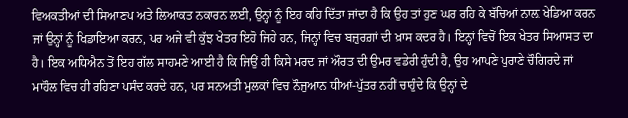ਵਿਅਕਤੀਆਂ ਦੀ ਸਿਆਣਪ ਅਤੇ ਲਿਆਕਤ ਨਕਾਰਨ ਲਈ, ਉਨ੍ਹਾਂ ਨੂੰ ਇਹ ਕਹਿ ਦਿੱਤਾ ਜਾਂਦਾ ਹੈ ਕਿ ਉਹ ਤਾਂ ਹੁਣ ਘਰ ਰਹਿ ਕੇ ਬੱਚਿਆਂ ਨਾਲ਼ ਖੇਡਿਆ ਕਰਨ ਜਾਂ ਉਨ੍ਹਾਂ ਨੂੰ ਖਿਡਾਇਆ ਕਰਨ, ਪਰ ਅਜੇ ਵੀ ਕੁੱਝ ਖੇਤਰ ਇਹੋ ਜਿਹੇ ਹਨ, ਜਿਨ੍ਹਾਂ ਵਿਚ ਬਜ਼ੁਰਗ਼ਾਂ ਦੀ ਖ਼ਾਸ ਕਦਰ ਹੈ। ਇਨ੍ਹਾਂ ਵਿਚੋਂ ਇਕ ਖੇਤਰ ਸਿਆਸਤ ਦਾ ਹੈ। ਇਕ ਅਧਿਐਨ ਤੋਂ ਇਹ ਗੱਲ ਸਾਹਮਣੇ ਆਈ ਹੈ ਕਿ ਜਿਉਂ ਹੀ ਕਿਸੇ ਮਰਦ ਜਾਂ ਔਰਤ ਦੀ ਉਮਰ ਵਡੇਰੀ ਹੁੰਦੀ ਹੈ, ਉਹ ਆਪਣੇ ਪੁਰਾਣੇ ਚੌਗਿਰਦੇ ਜਾਂ ਮਾਹੌਲ ਵਿਚ ਹੀ ਰਹਿਣਾ ਪਸੰਦ ਕਰਦੇ ਹਨ, ਪਰ ਸਨਅਤੀ ਮੁਲਕਾਂ ਵਿਚ ਨੌਜੁਆਨ ਧੀਆਂ-ਪੁੱਤਰ ਨਹੀਂ ਚਾਹੁੰਦੇ ਕਿ ਉਨ੍ਹਾਂ ਦੇ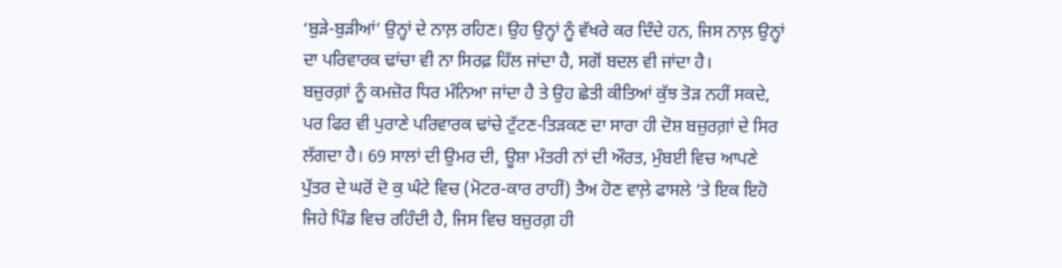‘ਬੁੜੇ-ਬੁੜੀਆਂ’ ਉਨ੍ਹਾਂ ਦੇ ਨਾਲ਼ ਰਹਿਣ। ਉਹ ਉਨ੍ਹਾਂ ਨੂੰ ਵੱਖਰੇ ਕਰ ਦਿੰਦੇ ਹਨ, ਜਿਸ ਨਾਲ਼ ਉਨ੍ਹਾਂ ਦਾ ਪਰਿਵਾਰਕ ਢਾਂਚਾ ਵੀ ਨਾ ਸਿਰਫ਼ ਹਿੱਲ ਜਾਂਦਾ ਹੈ, ਸਗੋਂ ਬਦਲ ਵੀ ਜਾਂਦਾ ਹੈ।
ਬਜ਼ੁਰਗ਼ਾਂ ਨੂੰ ਕਮਜ਼ੋਰ ਧਿਰ ਮੰਨਿਆ ਜਾਂਦਾ ਹੈ ਤੇ ਉਹ ਛੇਤੀ ਕੀਤਿਆਂ ਕੁੱਝ ਤੋੜ ਨਹੀਂ ਸਕਦੇ, ਪਰ ਫਿਰ ਵੀ ਪੁਰਾਣੇ ਪਰਿਵਾਰਕ ਢਾਂਚੇ ਟੁੱਟਣ-ਤਿੜਕਣ ਦਾ ਸਾਰਾ ਹੀ ਦੋਸ਼ ਬਜ਼ੁਰਗ਼ਾਂ ਦੇ ਸਿਰ ਲੱਗਦਾ ਹੈ। 69 ਸਾਲਾਂ ਦੀ ਉਮਰ ਦੀ, ਊਸ਼ਾ ਮੰਤਰੀ ਨਾਂ ਦੀ ਔਰਤ, ਮੁੰਬਈ ਵਿਚ ਆਪਣੇ ਪੁੱਤਰ ਦੇ ਘਰੋਂ ਦੋ ਕੁ ਘੰਟੇ ਵਿਚ (ਮੋਟਰ-ਕਾਰ ਰਾਹੀਂ) ਤੈਅ ਹੋਣ ਵਾਲ਼ੇ ਫਾਸਲੇ ’ਤੇ ਇਕ ਇਹੋ ਜਿਹੇ ਪਿੰਡ ਵਿਚ ਰਹਿੰਦੀ ਹੈ, ਜਿਸ ਵਿਚ ਬਜ਼ੁਰਗ਼ ਹੀ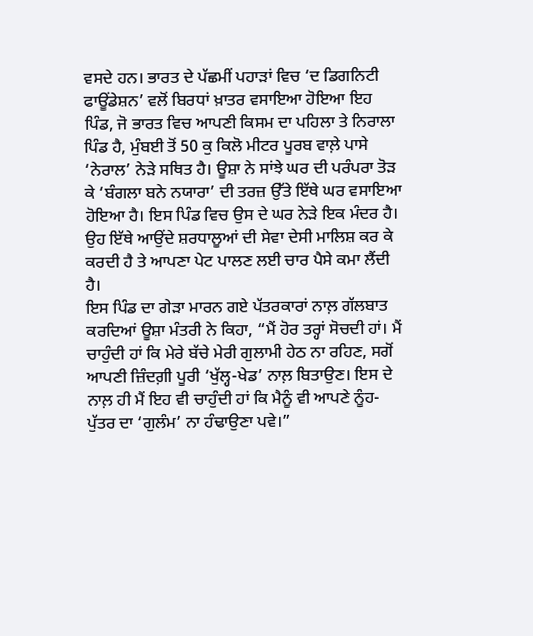ਵਸਦੇ ਹਨ। ਭਾਰਤ ਦੇ ਪੱਛਮੀਂ ਪਹਾੜਾਂ ਵਿਚ ‘ਦ ਡਿਗਨਿਟੀ ਫਾਊਂਡੇਸ਼ਨ’ ਵਲੋਂ ਬਿਰਧਾਂ ਖ਼ਾਤਰ ਵਸਾਇਆ ਹੋਇਆ ਇਹ ਪਿੰਡ, ਜੋ ਭਾਰਤ ਵਿਚ ਆਪਣੀ ਕਿਸਮ ਦਾ ਪਹਿਲਾ ਤੇ ਨਿਰਾਲਾ ਪਿੰਡ ਹੈ, ਮੁੰਬਈ ਤੋਂ 50 ਕੁ ਕਿਲੋ ਮੀਟਰ ਪੂਰਬ ਵਾਲ਼ੇ ਪਾਸੇ ‘ਨੇਰਾਲ’ ਨੇੜੇ ਸਥਿਤ ਹੈ। ਊਸ਼ਾ ਨੇ ਸਾਂਝੇ ਘਰ ਦੀ ਪਰੰਪਰਾ ਤੋੜ ਕੇ ‘ਬੰਗਲਾ ਬਨੇ ਨਯਾਰਾ’ ਦੀ ਤਰਜ਼ ਉੱਤੇ ਇੱਥੇ ਘਰ ਵਸਾਇਆ ਹੋਇਆ ਹੈ। ਇਸ ਪਿੰਡ ਵਿਚ ਉਸ ਦੇ ਘਰ ਨੇੜੇ ਇਕ ਮੰਦਰ ਹੈ। ਉਹ ਇੱਥੇ ਆਉਂਦੇ ਸ਼ਰਧਾਲੂਆਂ ਦੀ ਸੇਵਾ ਦੇਸੀ ਮਾਲਿਸ਼ ਕਰ ਕੇ ਕਰਦੀ ਹੈ ਤੇ ਆਪਣਾ ਪੇਟ ਪਾਲਣ ਲਈ ਚਾਰ ਪੈਸੇ ਕਮਾ ਲੈਂਦੀ ਹੈ।
ਇਸ ਪਿੰਡ ਦਾ ਗੇੜਾ ਮਾਰਨ ਗਏ ਪੱਤਰਕਾਰਾਂ ਨਾਲ਼ ਗੱਲਬਾਤ ਕਰਦਿਆਂ ਊਸ਼ਾ ਮੰਤਰੀ ਨੇ ਕਿਹਾ, “ਮੈਂ ਹੋਰ ਤਰ੍ਹਾਂ ਸੋਚਦੀ ਹਾਂ। ਮੈਂ ਚਾਹੁੰਦੀ ਹਾਂ ਕਿ ਮੇਰੇ ਬੱਚੇ ਮੇਰੀ ਗੁਲਾਮੀ ਹੇਠ ਨਾ ਰਹਿਣ, ਸਗੋਂ ਆਪਣੀ ਜ਼ਿੰਦਗ਼ੀ ਪੂਰੀ ‘ਖੁੱਲ੍ਹ-ਖੇਡ’ ਨਾਲ਼ ਬਿਤਾਉਣ। ਇਸ ਦੇ ਨਾਲ਼ ਹੀ ਮੈਂ ਇਹ ਵੀ ਚਾਹੁੰਦੀ ਹਾਂ ਕਿ ਮੈਨੂੰ ਵੀ ਆਪਣੇ ਨੂੰਹ-ਪੁੱਤਰ ਦਾ ‘ਗੁਲੰਮ’ ਨਾ ਹੰਢਾਉਣਾ ਪਵੇ।”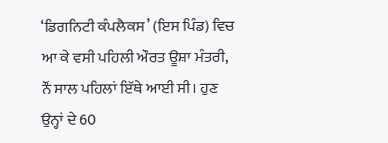‘ਡਿਗਨਿਟੀ ਕੰਪਲੈਕਸ’ (ਇਸ ਪਿੰਡ) ਵਿਚ ਆ ਕੇ ਵਸੀ ਪਹਿਲੀ ਔਰਤ ਊਸ਼ਾ ਮੰਤਰੀ, ਨੌਂ ਸਾਲ ਪਹਿਲਾਂ ਇੱਥੇ ਆਈ ਸੀ। ਹੁਣ ਉਨ੍ਹਾਂ ਦੇ 60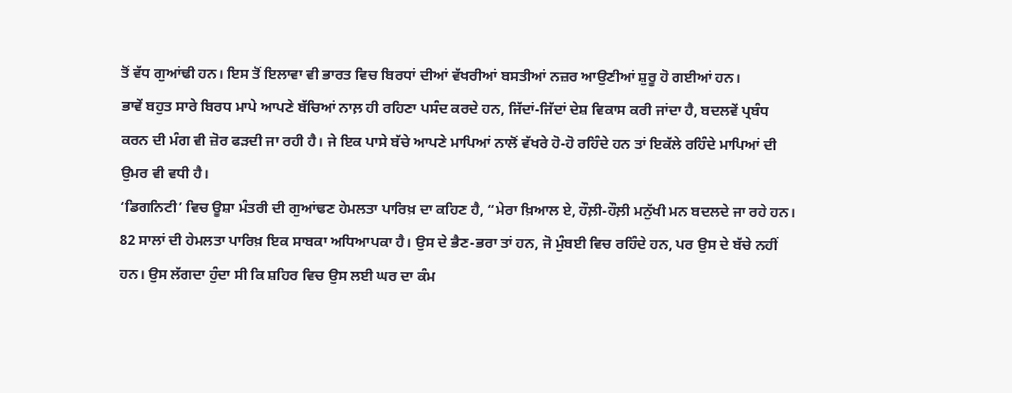ਤੋਂ ਵੱਧ ਗੁਆਂਢੀ ਹਨ। ਇਸ ਤੋਂ ਇਲਾਵਾ ਵੀ ਭਾਰਤ ਵਿਚ ਬਿਰਧਾਂ ਦੀਆਂ ਵੱਖਰੀਆਂ ਬਸਤੀਆਂ ਨਜ਼ਰ ਆਉਣੀਆਂ ਸ਼ੁਰੂ ਹੋ ਗਈਆਂ ਹਨ।
ਭਾਵੇਂ ਬਹੁਤ ਸਾਰੇ ਬਿਰਧ ਮਾਪੇ ਆਪਣੇ ਬੱਚਿਆਂ ਨਾਲ਼ ਹੀ ਰਹਿਣਾ ਪਸੰਦ ਕਰਦੇ ਹਨ, ਜਿੱਦਾਂ-ਜਿੱਦਾਂ ਦੇਸ਼ ਵਿਕਾਸ ਕਰੀ ਜਾਂਦਾ ਹੈ, ਬਦਲਵੇਂ ਪ੍ਰਬੰਧ ਕਰਨ ਦੀ ਮੰਗ ਵੀ ਜ਼ੋਰ ਫੜਦੀ ਜਾ ਰਹੀ ਹੈ। ਜੇ ਇਕ ਪਾਸੇ ਬੱਚੇ ਆਪਣੇ ਮਾਪਿਆਂ ਨਾਲੋਂ ਵੱਖਰੇ ਹੋ-ਹੋ ਰਹਿੰਦੇ ਹਨ ਤਾਂ ਇਕੱਲੇ ਰਹਿੰਦੇ ਮਾਪਿਆਂ ਦੀ ਉਮਰ ਵੀ ਵਧੀ ਹੈ।
‘ਡਿਗਨਿਟੀ’ ਵਿਚ ਊਸ਼ਾ ਮੰਤਰੀ ਦੀ ਗੁਆਂਢਣ ਹੇਮਲਤਾ ਪਾਰਿਖ਼ ਦਾ ਕਹਿਣ ਹੈ, “ਮੇਰਾ ਖ਼ਿਆਲ ਏ, ਹੌਲ਼ੀ-ਹੌਲ਼ੀ ਮਨੁੱਖੀ ਮਨ ਬਦਲਦੇ ਜਾ ਰਹੇ ਹਨ। 82 ਸਾਲਾਂ ਦੀ ਹੇਮਲਤਾ ਪਾਰਿਖ਼ ਇਕ ਸਾਬਕਾ ਅਧਿਆਪਕਾ ਹੈ। ਉਸ ਦੇ ਭੈਣ-ਭਰਾ ਤਾਂ ਹਨ, ਜੋ ਮੁੰਬਈ ਵਿਚ ਰਹਿੰਦੇ ਹਨ, ਪਰ ਉਸ ਦੇ ਬੱਚੇ ਨਹੀਂ ਹਨ। ਉਸ ਲੱਗਦਾ ਹੁੰਦਾ ਸੀ ਕਿ ਸ਼ਹਿਰ ਵਿਚ ਉਸ ਲਈ ਘਰ ਦਾ ਕੰਮ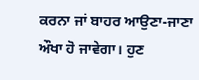ਕਰਨਾ ਜਾਂ ਬਾਹਰ ਆਉਣਾ-ਜਾਣਾ ਔਖਾ ਹੋ ਜਾਵੇਗਾ। ਹੁਣ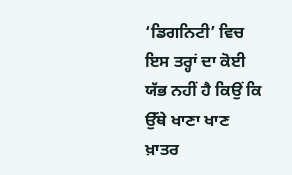‘ਡਿਗਨਿਟੀ’ ਵਿਚ ਇਸ ਤਰ੍ਹਾਂ ਦਾ ਕੋਈ ਯੱਭ ਨਹੀਂ ਹੈ ਕਿਉਂ ਕਿ ਉੱਥੇ ਖਾਣਾ ਖਾਣ ਖ਼ਾਤਰ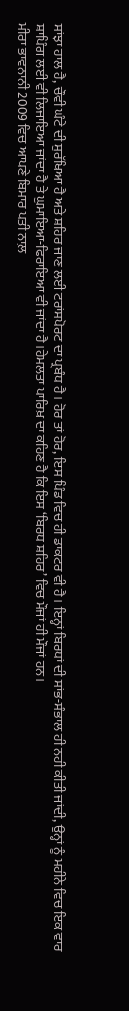ਸਾਂਝਾ ਹਾਲ ਹੈ, ਚੌਵੀ ਘੰਟੇ ਦੀ ਸੁਰੱਖਿਆ ਹੈ ਅਤੇ ਸ਼ਹਿਰ ਜਾਣ ਲਈ ਟਰਾਂਸਪੋਰਟ ਦਾ ਪ੍ਰਬੰਧ ਹੈ। ਹੋਰ ਤਾਂ ਹੋਰ, ਇਸ ਪਿੰਡ ਵਿਚ ਹੀ ਡਾਕਟਰ ਵੀ ਹੈ। ਇਨ੍ਹਾਂ ਬਿਰਧਾਂ ਦੀ ਸਾਂਭ-ਸੰਭਾਲ ਹੀ ਨਹੀ ਕੀਤੀ ਜਾਂਦੀ, ਉਨ੍ਹਾਂ ਨੂੰ ਮਹੀਨੇ ਵਿਚ ਇਕ ਵਾਰ ਸ਼ਾਪਿੰਗ ਲਈ ਵੀ ਲਿਜਾਇਆ ਜਾਂਦਾ ਹੈ ਤੇ ਘੁਮਾਇਆ-ਫਿਰਾਇਆ ਵੀ ਜਾਂਦਾ ਹੈ।ਹੇਮਲਤਾ ਪਾਰਿਖ਼ ਦਾ ਕਹਿਣ ਹੈ ਕਿ ਇਸ ‘ਬਿਰਧ ਸ਼ਹਿਰ’ ਵਿਚ ਮੌਜਾਂ ਹੀ ਮੌਜਾਂ ਹਨ।
ਮੀਰਾ ਭਾਵਨਾਨੀ 2009 ਵਿਚ ਆਪਣੇ ਬਿਮਾਰ ਪਤੀ ਨਾਲ਼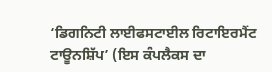‘ਡਿਗਨਿਟੀ ਲਾਈਫਸਟਾਈਲ ਰਿਟਾਇਰਮੈਂਟ ਟਾਊਨਸ਼ਿੱਪ’ (ਇਸ ਕੰਪਲੈਕਸ ਦਾ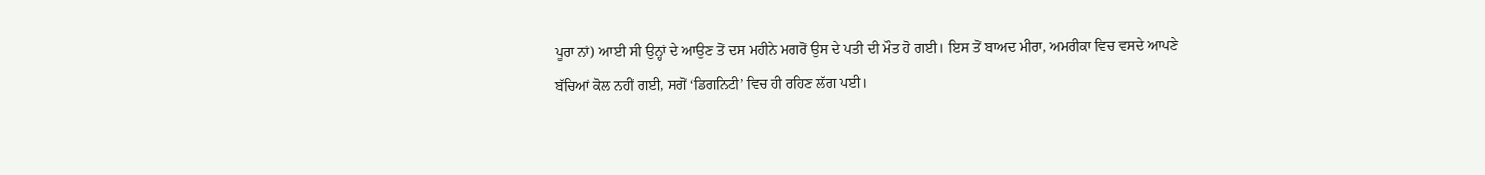ਪੂਰਾ ਨਾਂ) ਆਈ ਸੀ ਉਨ੍ਹਾਂ ਦੇ ਆਉਣ ਤੋਂ ਦਸ ਮਹੀਨੇ ਮਗਰੋਂ ਉਸ ਦੇ ਪਤੀ ਦੀ ਮੌਤ ਹੋ ਗਈ। ਇਸ ਤੋਂ ਬਾਅਦ ਮੀਰਾ, ਅਮਰੀਕਾ ਵਿਚ ਵਸਦੇ ਆਪਣੇ ਬੱਚਿਆਂ ਕੋਲ ਨਹੀਂ ਗਈ, ਸਗੋਂ ‘ਡਿਗਨਿਟੀ’ ਵਿਚ ਹੀ ਰਹਿਣ ਲੱਗ ਪਈ।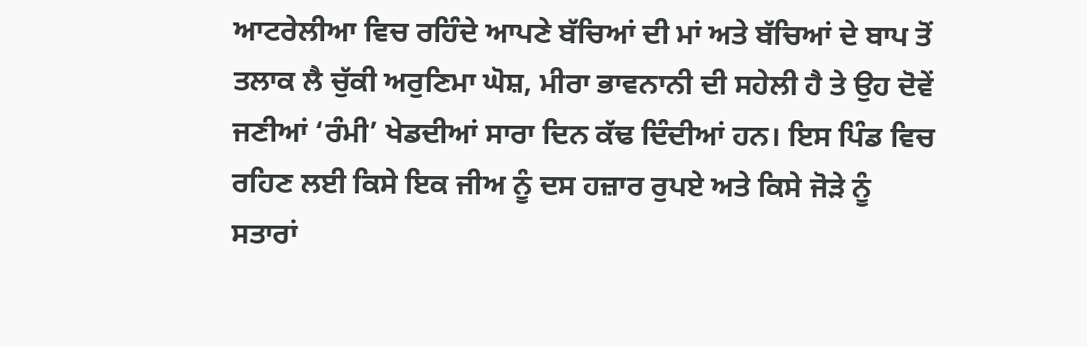ਆਟਰੇਲੀਆ ਵਿਚ ਰਹਿੰਦੇ ਆਪਣੇ ਬੱਚਿਆਂ ਦੀ ਮਾਂ ਅਤੇ ਬੱਚਿਆਂ ਦੇ ਬਾਪ ਤੋਂ ਤਲਾਕ ਲੈ ਚੁੱਕੀ ਅਰੁਣਿਮਾ ਘੋਸ਼, ਮੀਰਾ ਭਾਵਨਾਨੀ ਦੀ ਸਹੇਲੀ ਹੈ ਤੇ ਉਹ ਦੋਵੇਂ ਜਣੀਆਂ ‘ਰੰਮੀ’ ਖੇਡਦੀਆਂ ਸਾਰਾ ਦਿਨ ਕੱਢ ਦਿੰਦੀਆਂ ਹਨ। ਇਸ ਪਿੰਡ ਵਿਚ ਰਹਿਣ ਲਈ ਕਿਸੇ ਇਕ ਜੀਅ ਨੂੰ ਦਸ ਹਜ਼ਾਰ ਰੁਪਏ ਅਤੇ ਕਿਸੇ ਜੋੜੇ ਨੂੰ ਸਤਾਰਾਂ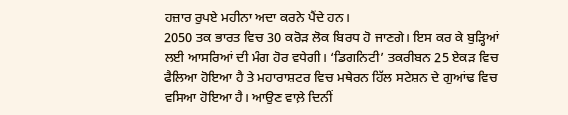ਹਜ਼ਾਰ ਰੁਪਏ ਮਹੀਨਾ ਅਦਾ ਕਰਨੇ ਪੈਂਦੇ ਹਨ।
2050 ਤਕ ਭਾਰਤ ਵਿਚ 30 ਕਰੋੜ ਲੋਕ ਬਿਰਧ ਹੋ ਜਾਣਗੇ। ਇਸ ਕਰ ਕੇ ਬੁੜ੍ਹਿਆਂ ਲਈ ਆਸਰਿਆਂ ਦੀ ਮੰਗ ਹੋਰ ਵਧੇਗੀ। ‘ਡਿਗਨਿਟੀ’ ਤਕਰੀਬਨ 25 ਏਕੜ ਵਿਚ ਫੈਲਿਆ ਹੋਇਆ ਹੈ ਤੇ ਮਹਾਰਾਸ਼ਟਰ ਵਿਚ ਮਥੇਰਨ ਹਿੱਲ ਸਟੇਸ਼ਨ ਦੇ ਗੁਆਂਢ ਵਿਚ ਵਸਿਆ ਹੋਇਆ ਹੈ। ਆਉਣ ਵਾਲ਼ੇ ਦਿਨੀਂ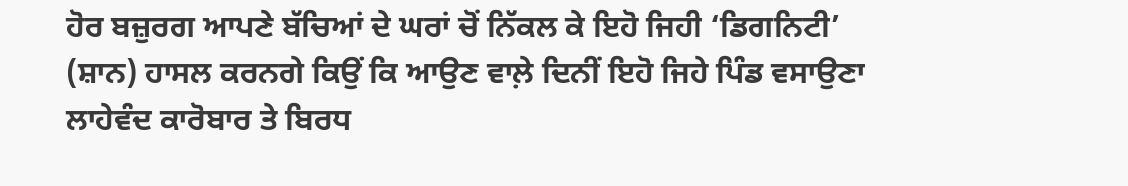ਹੋਰ ਬਜ਼ੁਰਗ ਆਪਣੇ ਬੱਚਿਆਂ ਦੇ ਘਰਾਂ ਚੋਂ ਨਿੱਕਲ ਕੇ ਇਹੋ ਜਿਹੀ ‘ਡਿਗਨਿਟੀ’ (ਸ਼ਾਨ) ਹਾਸਲ ਕਰਨਗੇ ਕਿਉਂ ਕਿ ਆਉਣ ਵਾਲ਼ੇ ਦਿਨੀਂ ਇਹੋ ਜਿਹੇ ਪਿੰਡ ਵਸਾਉਣਾ ਲਾਹੇਵੰਦ ਕਾਰੋਬਾਰ ਤੇ ਬਿਰਧ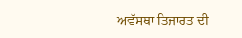ਅਵੱਸਥਾ ਤਿਜਾਰਤ ਦੀ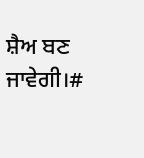ਸ਼ੈਅ ਬਣ ਜਾਵੇਗੀ।#